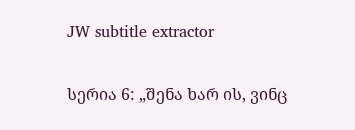JW subtitle extractor

სერია 6: „შენა ხარ ის, ვინც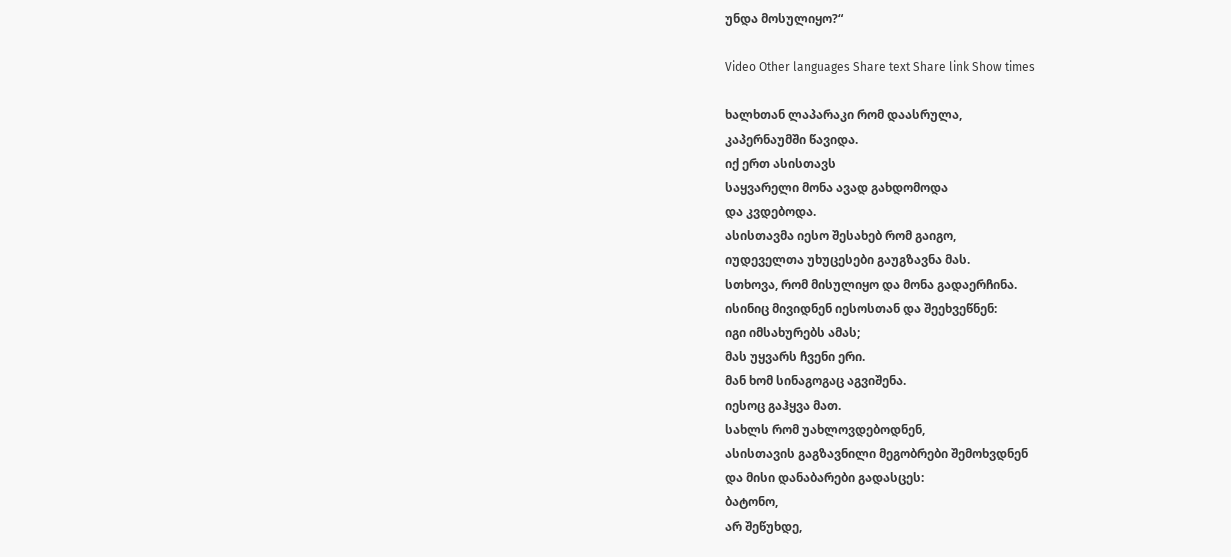უნდა მოსულიყო?“

Video Other languages Share text Share link Show times

ხალხთან ლაპარაკი რომ დაასრულა,
კაპერნაუმში წავიდა.
იქ ერთ ასისთავს
საყვარელი მონა ავად გახდომოდა
და კვდებოდა.
ასისთავმა იესო შესახებ რომ გაიგო,
იუდეველთა უხუცესები გაუგზავნა მას.
სთხოვა, რომ მისულიყო და მონა გადაერჩინა.
ისინიც მივიდნენ იესოსთან და შეეხვეწნენ:
იგი იმსახურებს ამას;
მას უყვარს ჩვენი ერი.
მან ხომ სინაგოგაც აგვიშენა.
იესოც გაჰყვა მათ.
სახლს რომ უახლოვდებოდნენ,
ასისთავის გაგზავნილი მეგობრები შემოხვდნენ
და მისი დანაბარები გადასცეს:
ბატონო,
არ შეწუხდე,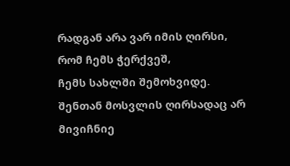რადგან არა ვარ იმის ღირსი,
რომ ჩემს ჭერქვეშ,
ჩემს სახლში შემოხვიდე.
შენთან მოსვლის ღირსადაც არ მივიჩნიე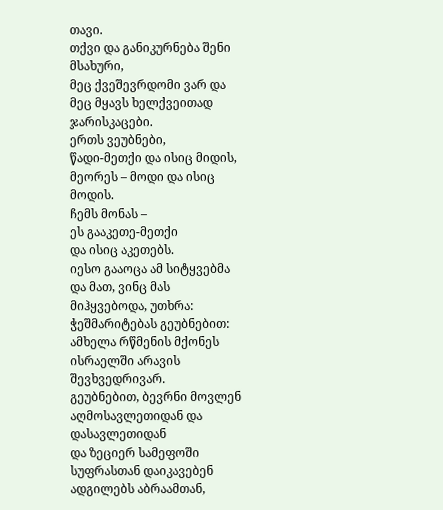თავი.
თქვი და განიკურნება შენი მსახური,
მეც ქვეშევრდომი ვარ და მეც მყავს ხელქვეითად ჯარისკაცები.
ერთს ვეუბნები,
წადი-მეთქი და ისიც მიდის,
მეორეს – მოდი და ისიც მოდის.
ჩემს მონას –
ეს გააკეთე-მეთქი
და ისიც აკეთებს.
იესო გააოცა ამ სიტყვებმა
და მათ, ვინც მას მიჰყვებოდა, უთხრა:
ჭეშმარიტებას გეუბნებით:
ამხელა რწმენის მქონეს ისრაელში არავის შევხვედრივარ.
გეუბნებით, ბევრნი მოვლენ აღმოსავლეთიდან და დასავლეთიდან
და ზეციერ სამეფოში სუფრასთან დაიკავებენ ადგილებს აბრაამთან,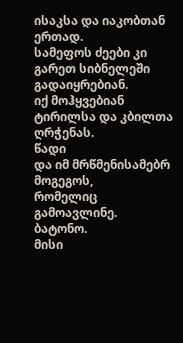ისაკსა და იაკობთან ერთად.
სამეფოს ძეები კი
გარეთ სიბნელეში გადაიყრებიან.
იქ მოჰყვებიან ტირილსა და კბილთა ღრჭენას.
წადი
და იმ მრწმენისამებრ მოგეგოს,
რომელიც გამოავლინე.
ბატონო.
მისი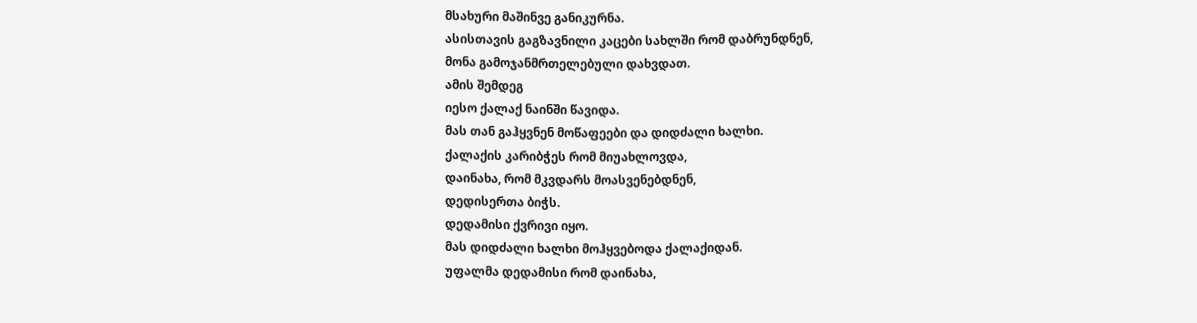მსახური მაშინვე განიკურნა.
ასისთავის გაგზავნილი კაცები სახლში რომ დაბრუნდნენ,
მონა გამოჯანმრთელებული დახვდათ.
ამის შემდეგ
იესო ქალაქ ნაინში წავიდა.
მას თან გაჰყვნენ მოწაფეები და დიდძალი ხალხი.
ქალაქის კარიბჭეს რომ მიუახლოვდა,
დაინახა, რომ მკვდარს მოასვენებდნენ,
დედისერთა ბიჭს.
დედამისი ქვრივი იყო.
მას დიდძალი ხალხი მოჰყვებოდა ქალაქიდან.
უფალმა დედამისი რომ დაინახა,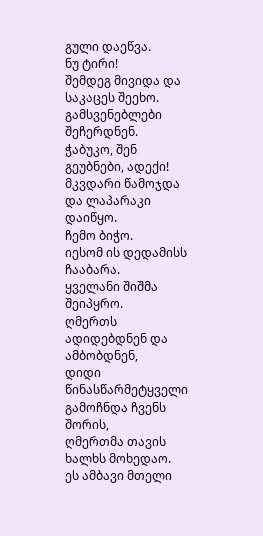გული დაეწვა.
ნუ ტირი!
შემდეგ მივიდა და საკაცეს შეეხო.
გამსვენებლები შეჩერდნენ.
ჭაბუკო, შენ გეუბნები, ადექი!
მკვდარი წამოჯდა
და ლაპარაკი დაიწყო.
ჩემო ბიჭო.
იესომ ის დედამისს ჩააბარა.
ყველანი შიშმა შეიპყრო.
ღმერთს ადიდებდნენ და ამბობდნენ,
დიდი წინასწარმეტყველი გამოჩნდა ჩვენს შორის,
ღმერთმა თავის ხალხს მოხედაო.
ეს ამბავი მთელი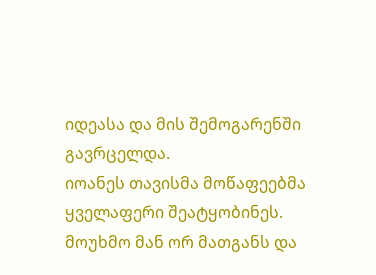იდეასა და მის შემოგარენში გავრცელდა.
იოანეს თავისმა მოწაფეებმა ყველაფერი შეატყობინეს.
მოუხმო მან ორ მათგანს და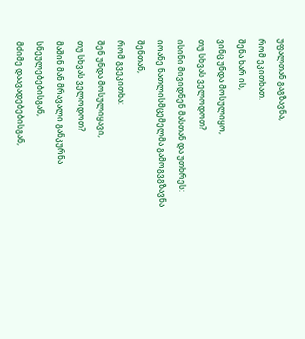უფალთან გაგზავნა,
რომ ეკითხათ.
შენა ხარ ის,
ვინც უნდა მოსულიყო,
თუ სხვას ველოდოთ?
ისინი მივიდნენ მასთან და უთხრეს:
იოანე ნათლისმცემელმა გამოგვგზავნა შენთან,
რომ გვეკითხა:
შენ უნდა მოსულიყავი,
თუ სხვას ველოდოთ?
მაშინ მან მრავალი განკურნა სნეულებებისგან,
მძიმე დაავადებებისგან,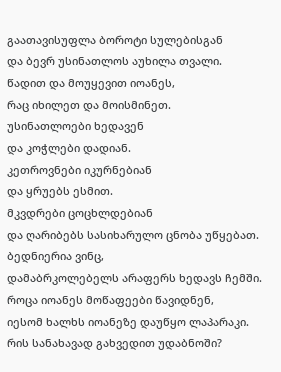გაათავისუფლა ბოროტი სულებისგან
და ბევრ უსინათლოს აუხილა თვალი.
წადით და მოუყევით იოანეს,
რაც იხილეთ და მოისმინეთ.
უსინათლოები ხედავენ
და კოჭლები დადიან.
კეთროვნები იკურნებიან
და ყრუებს ესმით.
მკვდრები ცოცხლდებიან
და ღარიბებს სასიხარულო ცნობა უწყებათ.
ბედნიერია ვინც,
დამაბრკოლებელს არაფერს ხედავს ჩემში.
როცა იოანეს მოწაფეები წავიდნენ,
იესომ ხალხს იოანეზე დაუწყო ლაპარაკი.
რის სანახავად გახვედით უდაბნოში?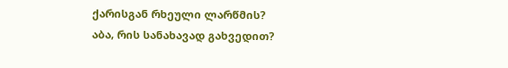ქარისგან რხეული ლარწმის?
აბა, რის სანახავად გახვედით?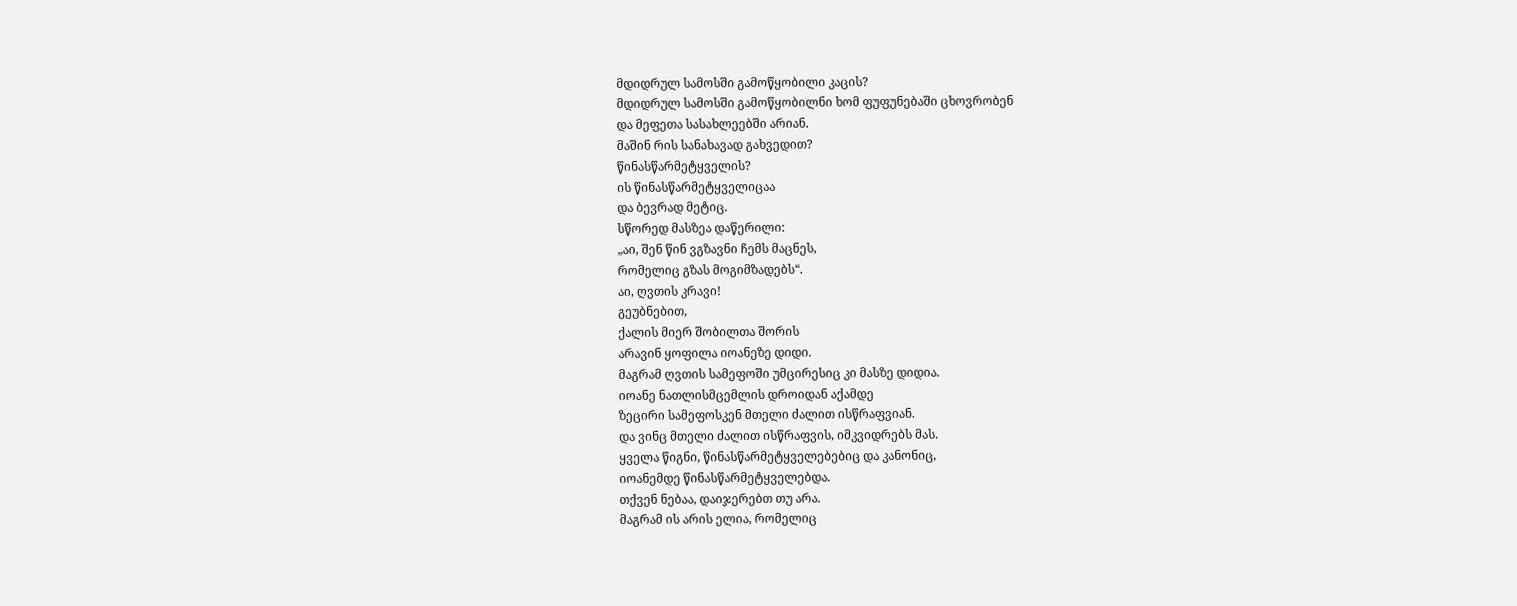მდიდრულ სამოსში გამოწყობილი კაცის?
მდიდრულ სამოსში გამოწყობილნი ხომ ფუფუნებაში ცხოვრობენ
და მეფეთა სასახლეებში არიან.
მაშინ რის სანახავად გახვედით?
წინასწარმეტყველის?
ის წინასწარმეტყველიცაა
და ბევრად მეტიც.
სწორედ მასზეა დაწერილი:
„აი, შენ წინ ვგზავნი ჩემს მაცნეს,
რომელიც გზას მოგიმზადებს“.
აი, ღვთის კრავი!
გეუბნებით,
ქალის მიერ შობილთა შორის
არავინ ყოფილა იოანეზე დიდი.
მაგრამ ღვთის სამეფოში უმცირესიც კი მასზე დიდია.
იოანე ნათლისმცემლის დროიდან აქამდე
ზეცირი სამეფოსკენ მთელი ძალით ისწრაფვიან.
და ვინც მთელი ძალით ისწრაფვის, იმკვიდრებს მას.
ყველა წიგნი, წინასწარმეტყველებებიც და კანონიც,
იოანემდე წინასწარმეტყველებდა.
თქვენ ნებაა, დაიჯერებთ თუ არა.
მაგრამ ის არის ელია, რომელიც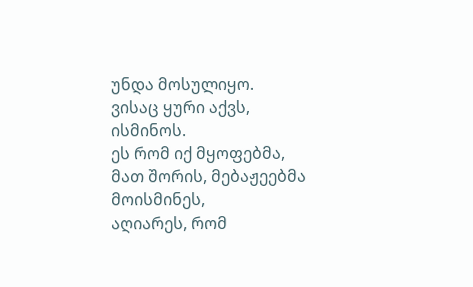უნდა მოსულიყო.
ვისაც ყური აქვს, ისმინოს.
ეს რომ იქ მყოფებმა,
მათ შორის, მებაჟეებმა მოისმინეს,
აღიარეს, რომ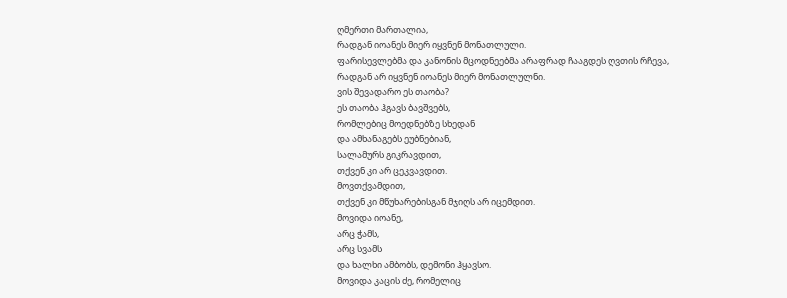ღმერთი მართალია,
რადგან იოანეს მიერ იყვნენ მონათლული.
ფარისევლებმა და კანონის მცოდნეებმა არაფრად ჩააგდეს ღვთის რჩევა,
რადგან არ იყვნენ იოანეს მიერ მონათლულნი.
ვის შევადარო ეს თაობა?
ეს თაობა ჰგავს ბავშვებს,
რომლებიც მოედნებზე სხედან
და ამხანაგებს ეუბნებიან,
სალამურს გიკრავდით,
თქვენ კი არ ცეკვავდით.
მოვთქვამდით,
თქვენ კი მწუხარებისგან მჯიღს არ იცემდით.
მოვიდა იოანე,
არც ჭამს,
არც სვამს
და ხალხი ამბობს, დემონი ჰყავსო.
მოვიდა კაცის ძე, რომელიც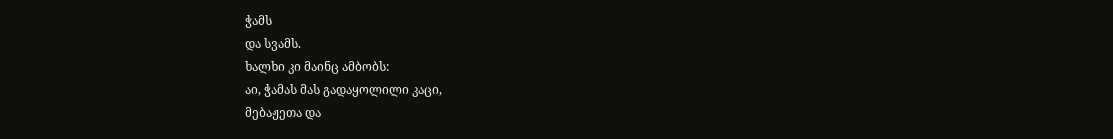ჭამს
და სვამს.
ხალხი კი მაინც ამბობს:
აი, ჭამას მას გადაყოლილი კაცი,
მებაჟეთა და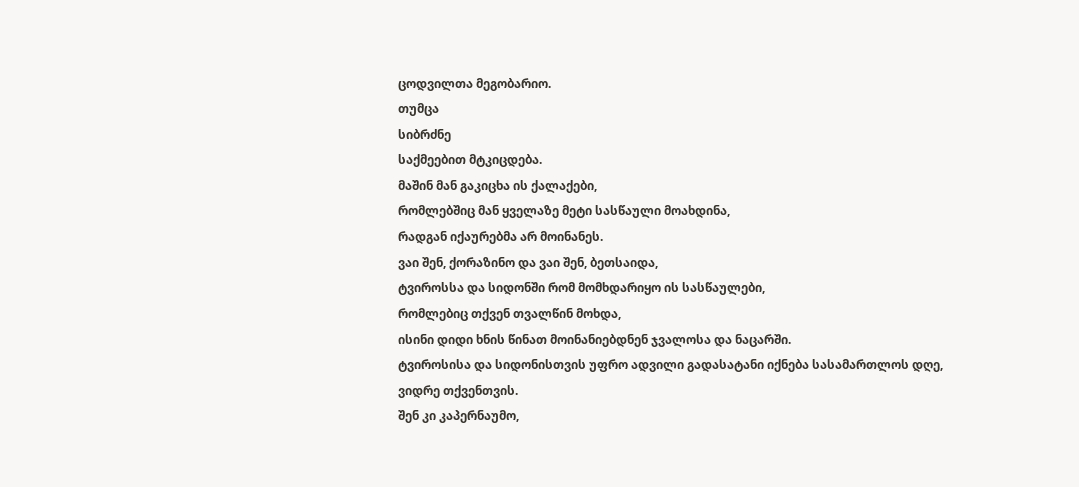ცოდვილთა მეგობარიო.
თუმცა
სიბრძნე
საქმეებით მტკიცდება.
მაშინ მან გაკიცხა ის ქალაქები,
რომლებშიც მან ყველაზე მეტი სასწაული მოახდინა,
რადგან იქაურებმა არ მოინანეს.
ვაი შენ, ქორაზინო და ვაი შენ, ბეთსაიდა,
ტვიროსსა და სიდონში რომ მომხდარიყო ის სასწაულები,
რომლებიც თქვენ თვალწინ მოხდა,
ისინი დიდი ხნის წინათ მოინანიებდნენ ჯვალოსა და ნაცარში.
ტვიროსისა და სიდონისთვის უფრო ადვილი გადასატანი იქნება სასამართლოს დღე,
ვიდრე თქვენთვის.
შენ კი კაპერნაუმო,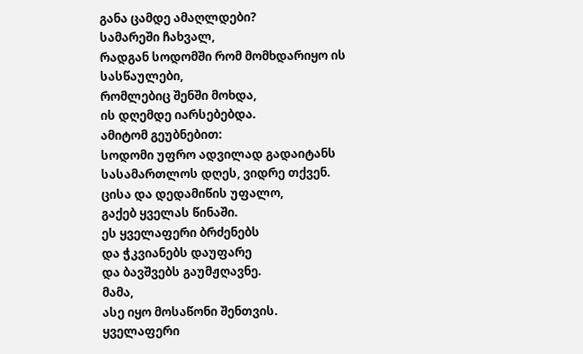განა ცამდე ამაღლდები?
სამარეში ჩახვალ,
რადგან სოდომში რომ მომხდარიყო ის სასწაულები,
რომლებიც შენში მოხდა,
ის დღემდე იარსებებდა.
ამიტომ გეუბნებით:
სოდომი უფრო ადვილად გადაიტანს სასამართლოს დღეს, ვიდრე თქვენ.
ცისა და დედამიწის უფალო,
გაქებ ყველას წინაში.
ეს ყველაფერი ბრძენებს
და ჭკვიანებს დაუფარე
და ბავშვებს გაუმჟღავნე.
მამა,
ასე იყო მოსაწონი შენთვის.
ყველაფერი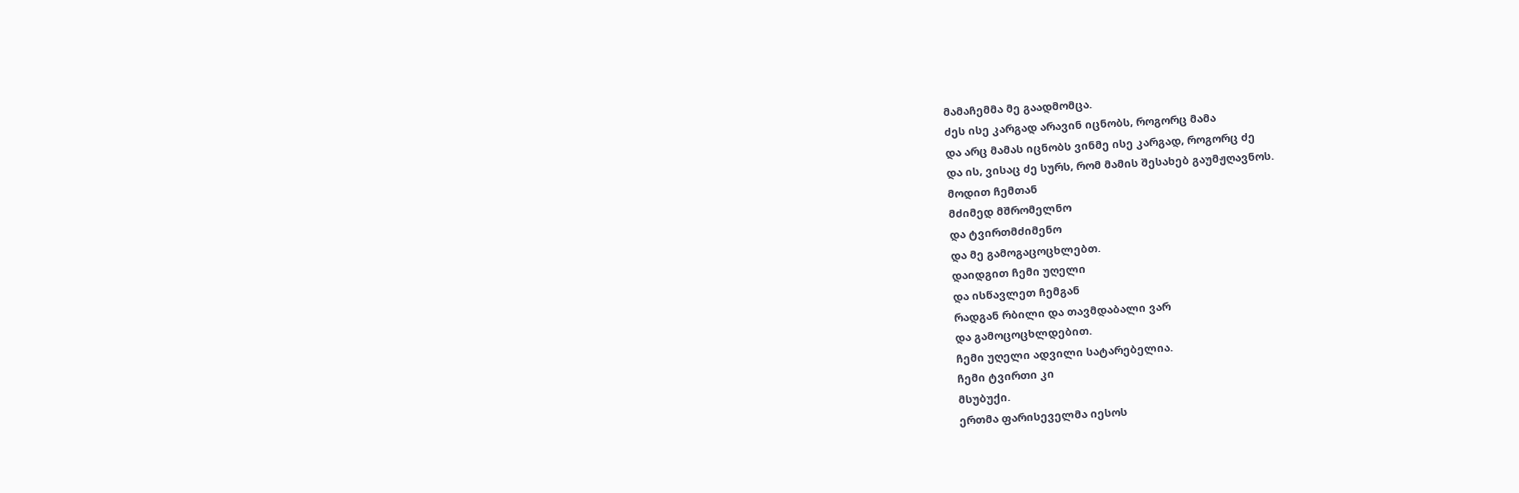მამაჩემმა მე გაადმომცა.
ძეს ისე კარგად არავინ იცნობს, როგორც მამა
და არც მამას იცნობს ვინმე ისე კარგად, როგორც ძე
და ის, ვისაც ძე სურს, რომ მამის შესახებ გაუმჟღავნოს.
მოდით ჩემთან
მძიმედ მშრომელნო
და ტვირთმძიმენო
და მე გამოგაცოცხლებთ.
დაიდგით ჩემი უღელი
და ისწავლეთ ჩემგან
რადგან რბილი და თავმდაბალი ვარ
და გამოცოცხლდებით.
ჩემი უღელი ადვილი სატარებელია.
ჩემი ტვირთი კი
მსუბუქი.
ერთმა ფარისეველმა იესოს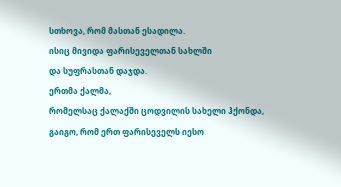სთხოვა, რომ მასთან ესადილა.
ისიც მივიდა ფარისეველთან სახლში
და სუფრასთან დაჯდა.
ერთმა ქალმა,
რომელსაც ქალაქში ცოდვილის სახელი ჰქონდა,
გაიგო, რომ ერთ ფარისეველს იესო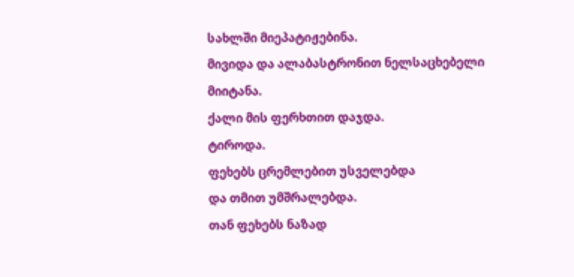სახლში მიეპატიჟებინა.
მივიდა და ალაბასტრონით ნელსაცხებელი მიიტანა.
ქალი მის ფერხთით დაჯდა.
ტიროდა.
ფეხებს ცრემლებით უსველებდა
და თმით უმშრალებდა.
თან ფეხებს ნაზად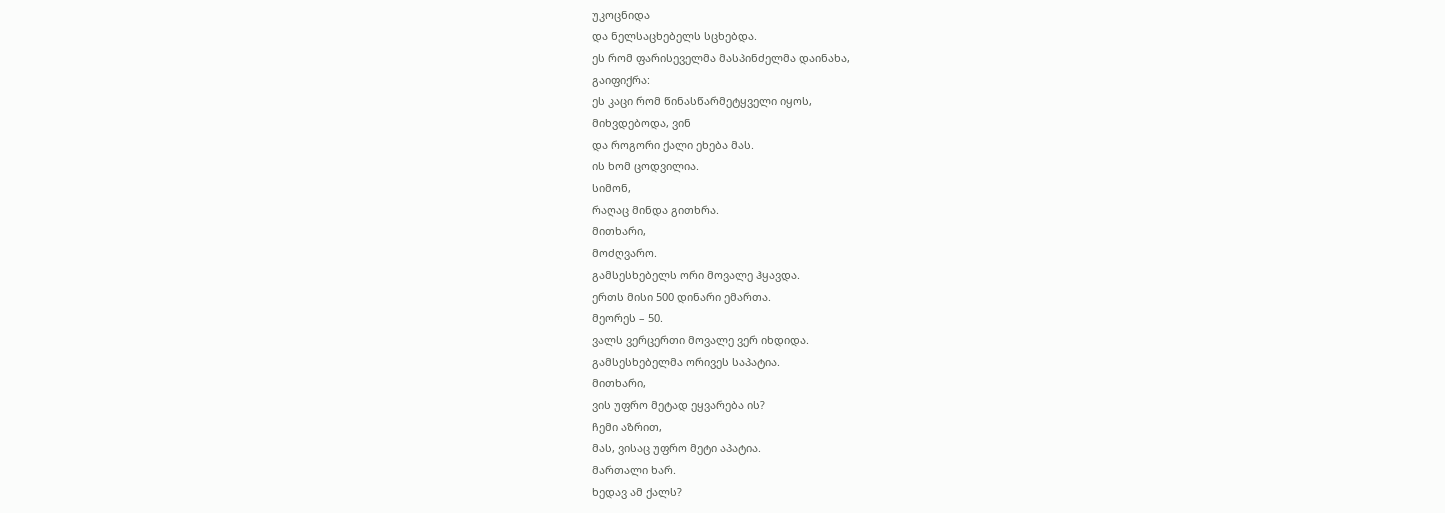უკოცნიდა
და ნელსაცხებელს სცხებდა.
ეს რომ ფარისეველმა მასპინძელმა დაინახა,
გაიფიქრა:
ეს კაცი რომ წინასწარმეტყველი იყოს,
მიხვდებოდა, ვინ
და როგორი ქალი ეხება მას.
ის ხომ ცოდვილია.
სიმონ,
რაღაც მინდა გითხრა.
მითხარი,
მოძღვარო.
გამსესხებელს ორი მოვალე ჰყავდა.
ერთს მისი 500 დინარი ემართა.
მეორეს – 50.
ვალს ვერცერთი მოვალე ვერ იხდიდა.
გამსესხებელმა ორივეს საპატია.
მითხარი,
ვის უფრო მეტად ეყვარება ის?
ჩემი აზრით,
მას, ვისაც უფრო მეტი აპატია.
მართალი ხარ.
ხედავ ამ ქალს?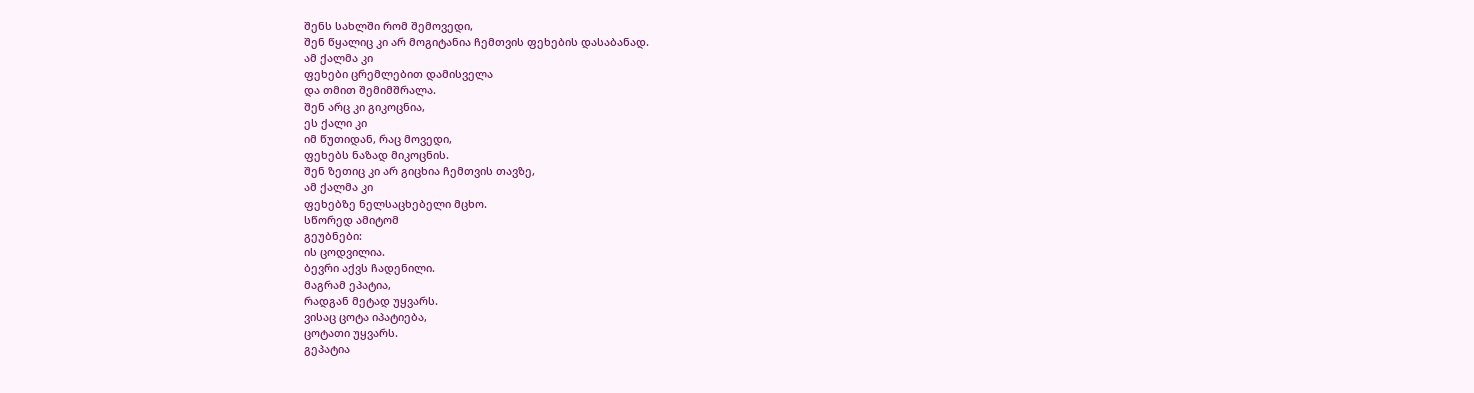შენს სახლში რომ შემოვედი,
შენ წყალიც კი არ მოგიტანია ჩემთვის ფეხების დასაბანად.
ამ ქალმა კი
ფეხები ცრემლებით დამისველა
და თმით შემიმშრალა.
შენ არც კი გიკოცნია,
ეს ქალი კი
იმ წუთიდან, რაც მოვედი,
ფეხებს ნაზად მიკოცნის.
შენ ზეთიც კი არ გიცხია ჩემთვის თავზე,
ამ ქალმა კი
ფეხებზე ნელსაცხებელი მცხო.
სწორედ ამიტომ
გეუბნები:
ის ცოდვილია.
ბევრი აქვს ჩადენილი.
მაგრამ ეპატია,
რადგან მეტად უყვარს.
ვისაც ცოტა იპატიება,
ცოტათი უყვარს.
გეპატია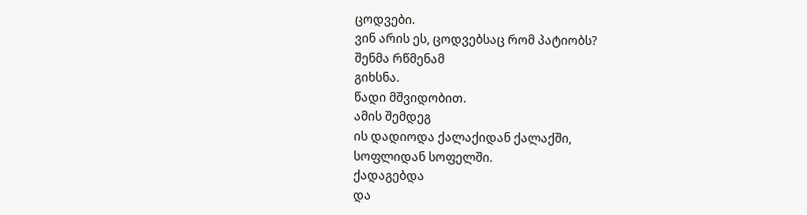ცოდვები.
ვინ არის ეს, ცოდვებსაც რომ პატიობს?
შენმა რწმენამ
გიხსნა.
წადი მშვიდობით.
ამის შემდეგ
ის დადიოდა ქალაქიდან ქალაქში,
სოფლიდან სოფელში.
ქადაგებდა
და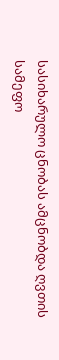სასიხარულო ცნობას ამცნობდა ღვთის სამეფო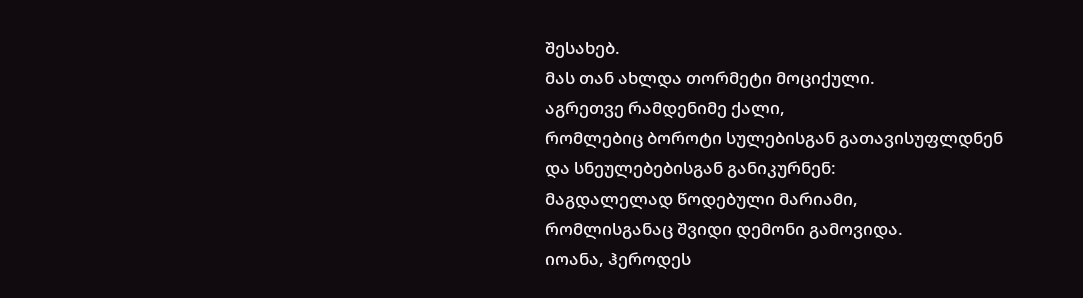შესახებ.
მას თან ახლდა თორმეტი მოციქული.
აგრეთვე რამდენიმე ქალი,
რომლებიც ბოროტი სულებისგან გათავისუფლდნენ
და სნეულებებისგან განიკურნენ:
მაგდალელად წოდებული მარიამი,
რომლისგანაც შვიდი დემონი გამოვიდა.
იოანა, ჰეროდეს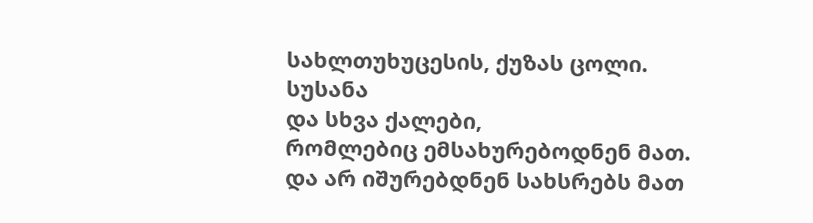სახლთუხუცესის, ქუზას ცოლი.
სუსანა
და სხვა ქალები,
რომლებიც ემსახურებოდნენ მათ.
და არ იშურებდნენ სახსრებს მათ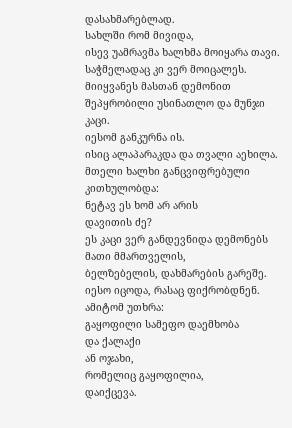დასახმარებლად.
სახლში რომ მივიდა,
ისევ უამრავმა ხალხმა მოიყარა თავი.
საჭმელადაც კი ვერ მოიცალეს.
მიიყვანეს მასთან დემონით შეპყრობილი უსინათლო და მუნჯი კაცი.
იესომ განკურნა ის.
ისიც ალაპარაკდა და თვალი აეხილა.
მთელი ხალხი განცვიფრებული კითხულობდა:
ნეტავ ეს ხომ არ არის
დავითის ძე?
ეს კაცი ვერ განდევნიდა დემონებს
მათი მმართველის,
ბელზებელის, დახმარების გარეშე.
იესო იცოდა, რასაც ფიქრობდნენ.
ამიტომ უთხრა:
გაყოფილი სამეფო დაემხობა
და ქალაქი
ან ოჯახი,
რომელიც გაყოფილია,
დაიქცევა.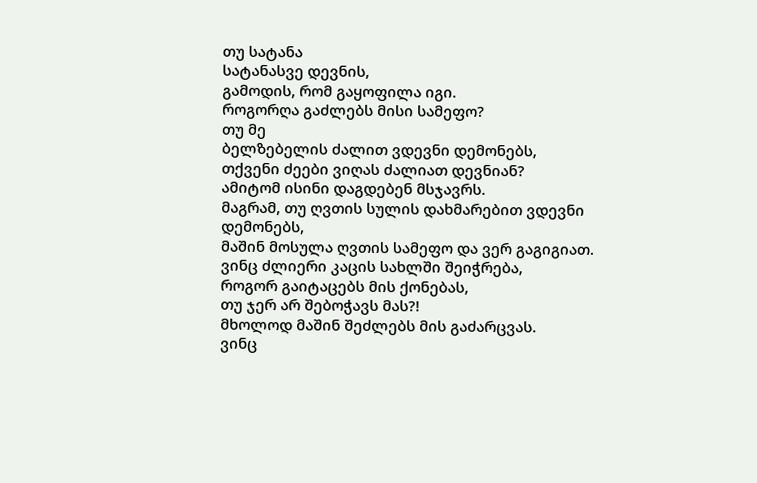თუ სატანა
სატანასვე დევნის,
გამოდის, რომ გაყოფილა იგი.
როგორღა გაძლებს მისი სამეფო?
თუ მე
ბელზებელის ძალით ვდევნი დემონებს,
თქვენი ძეები ვიღას ძალიათ დევნიან?
ამიტომ ისინი დაგდებენ მსჯავრს.
მაგრამ, თუ ღვთის სულის დახმარებით ვდევნი დემონებს,
მაშინ მოსულა ღვთის სამეფო და ვერ გაგიგიათ.
ვინც ძლიერი კაცის სახლში შეიჭრება,
როგორ გაიტაცებს მის ქონებას,
თუ ჯერ არ შებოჭავს მას?!
მხოლოდ მაშინ შეძლებს მის გაძარცვას.
ვინც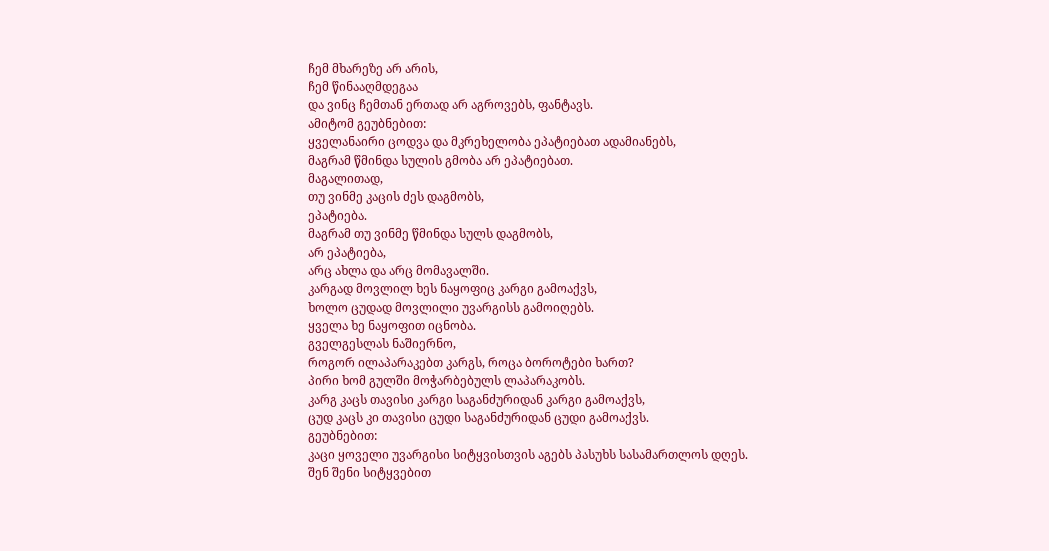ჩემ მხარეზე არ არის,
ჩემ წინააღმდეგაა
და ვინც ჩემთან ერთად არ აგროვებს, ფანტავს.
ამიტომ გეუბნებით:
ყველანაირი ცოდვა და მკრეხელობა ეპატიებათ ადამიანებს,
მაგრამ წმინდა სულის გმობა არ ეპატიებათ.
მაგალითად,
თუ ვინმე კაცის ძეს დაგმობს,
ეპატიება.
მაგრამ თუ ვინმე წმინდა სულს დაგმობს,
არ ეპატიება,
არც ახლა და არც მომავალში.
კარგად მოვლილ ხეს ნაყოფიც კარგი გამოაქვს,
ხოლო ცუდად მოვლილი უვარგისს გამოიღებს.
ყველა ხე ნაყოფით იცნობა.
გველგესლას ნაშიერნო,
როგორ ილაპარაკებთ კარგს, როცა ბოროტები ხართ?
პირი ხომ გულში მოჭარბებულს ლაპარაკობს.
კარგ კაცს თავისი კარგი საგანძურიდან კარგი გამოაქვს,
ცუდ კაცს კი თავისი ცუდი საგანძურიდან ცუდი გამოაქვს.
გეუბნებით:
კაცი ყოველი უვარგისი სიტყვისთვის აგებს პასუხს სასამართლოს დღეს.
შენ შენი სიტყვებით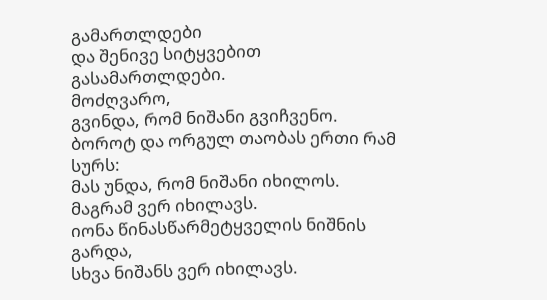გამართლდები
და შენივე სიტყვებით გასამართლდები.
მოძღვარო,
გვინდა, რომ ნიშანი გვიჩვენო.
ბოროტ და ორგულ თაობას ერთი რამ სურს:
მას უნდა, რომ ნიშანი იხილოს.
მაგრამ ვერ იხილავს.
იონა წინასწარმეტყველის ნიშნის გარდა,
სხვა ნიშანს ვერ იხილავს.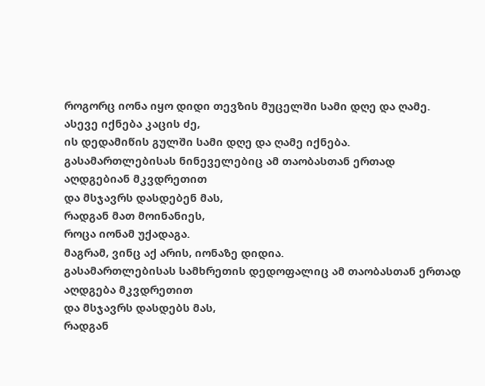როგორც იონა იყო დიდი თევზის მუცელში სამი დღე და ღამე.
ასევე იქნება კაცის ძე,
ის დედამიწის გულში სამი დღე და ღამე იქნება.
გასამართლებისას ნინეველებიც ამ თაობასთან ერთად აღდგებიან მკვდრეთით
და მსჯავრს დასდებენ მას,
რადგან მათ მოინანიეს,
როცა იონამ უქადაგა.
მაგრამ, ვინც აქ არის, იონაზე დიდია.
გასამართლებისას სამხრეთის დედოფალიც ამ თაობასთან ერთად აღდგება მკვდრეთით
და მსჯავრს დასდებს მას,
რადგან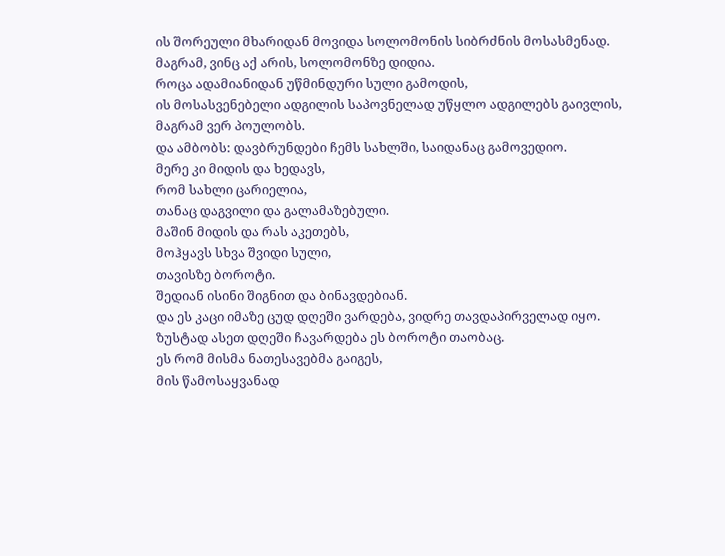ის შორეული მხარიდან მოვიდა სოლომონის სიბრძნის მოსასმენად.
მაგრამ, ვინც აქ არის, სოლომონზე დიდია.
როცა ადამიანიდან უწმინდური სული გამოდის,
ის მოსასვენებელი ადგილის საპოვნელად უწყლო ადგილებს გაივლის,
მაგრამ ვერ პოულობს.
და ამბობს: დავბრუნდები ჩემს სახლში, საიდანაც გამოვედიო.
მერე კი მიდის და ხედავს,
რომ სახლი ცარიელია,
თანაც დაგვილი და გალამაზებული.
მაშინ მიდის და რას აკეთებს,
მოჰყავს სხვა შვიდი სული,
თავისზე ბოროტი.
შედიან ისინი შიგნით და ბინავდებიან.
და ეს კაცი იმაზე ცუდ დღეში ვარდება, ვიდრე თავდაპირველად იყო.
ზუსტად ასეთ დღეში ჩავარდება ეს ბოროტი თაობაც.
ეს რომ მისმა ნათესავებმა გაიგეს,
მის წამოსაყვანად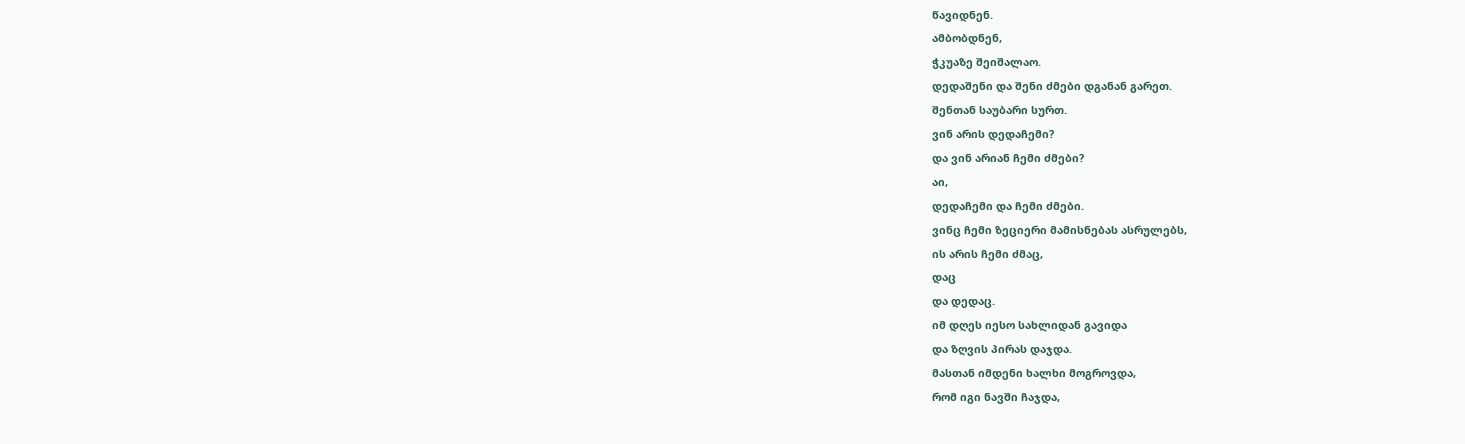წავიდნენ.
ამბობდნენ,
ჭკუაზე შეიშალაო.
დედაშენი და შენი ძმები დგანან გარეთ.
შენთან საუბარი სურთ.
ვინ არის დედაჩემი?
და ვინ არიან ჩემი ძმები?
აი,
დედაჩემი და ჩემი ძმები.
ვინც ჩემი ზეციერი მამისნებას ასრულებს,
ის არის ჩემი ძმაც,
დაც
და დედაც.
იმ დღეს იესო სახლიდან გავიდა
და ზღვის პირას დაჯდა.
მასთან იმდენი ხალხი მოგროვდა,
რომ იგი ნავში ჩაჯდა,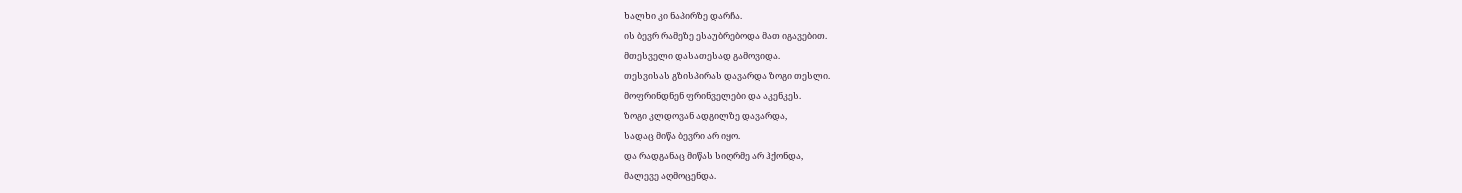ხალხი კი ნაპირზე დარჩა.
ის ბევრ რამეზე ესაუბრებოდა მათ იგავებით.
მთესველი დასათესად გამოვიდა.
თესვისას გზისპირას დავარდა ზოგი თესლი.
მოფრინდნენ ფრინველები და აკენკეს.
ზოგი კლდოვან ადგილზე დავარდა,
სადაც მიწა ბევრი არ იყო.
და რადგანაც მიწას სიღრმე არ ჰქონდა,
მალევე აღმოცენდა.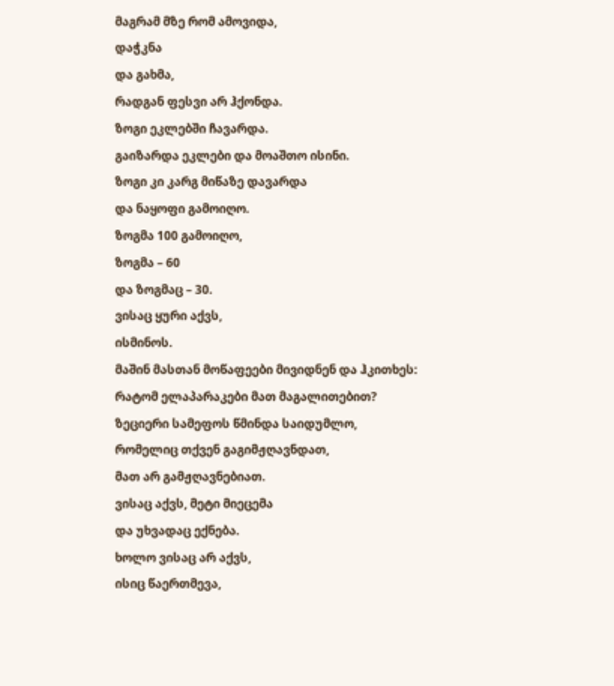მაგრამ მზე რომ ამოვიდა,
დაჭკნა
და გახმა,
რადგან ფესვი არ ჰქონდა.
ზოგი ეკლებში ჩავარდა.
გაიზარდა ეკლები და მოაშთო ისინი.
ზოგი კი კარგ მიწაზე დავარდა
და ნაყოფი გამოიღო.
ზოგმა 100 გამოიღო,
ზოგმა – 60
და ზოგმაც – 30.
ვისაც ყური აქვს,
ისმინოს.
მაშინ მასთან მოწაფეები მივიდნენ და ჰკითხეს:
რატომ ელაპარაკები მათ მაგალითებით?
ზეციერი სამეფოს წმინდა საიდუმლო,
რომელიც თქვენ გაგიმჟღავნდათ,
მათ არ გამჟღავნებიათ.
ვისაც აქვს, მეტი მიეცემა
და უხვადაც ექნება.
ხოლო ვისაც არ აქვს,
ისიც წაერთმევა,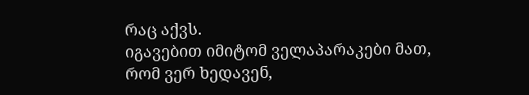რაც აქვს.
იგავებით იმიტომ ველაპარაკები მათ,
რომ ვერ ხედავენ,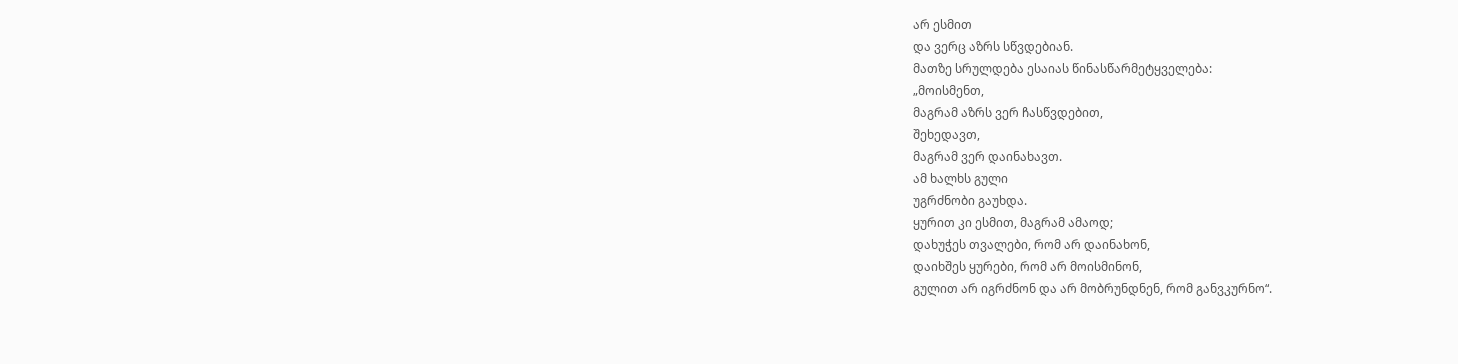არ ესმით
და ვერც აზრს სწვდებიან.
მათზე სრულდება ესაიას წინასწარმეტყველება:
„მოისმენთ,
მაგრამ აზრს ვერ ჩასწვდებით,
შეხედავთ,
მაგრამ ვერ დაინახავთ.
ამ ხალხს გული
უგრძნობი გაუხდა.
ყურით კი ესმით, მაგრამ ამაოდ;
დახუჭეს თვალები, რომ არ დაინახონ,
დაიხშეს ყურები, რომ არ მოისმინონ,
გულით არ იგრძნონ და არ მობრუნდნენ, რომ განვკურნო“.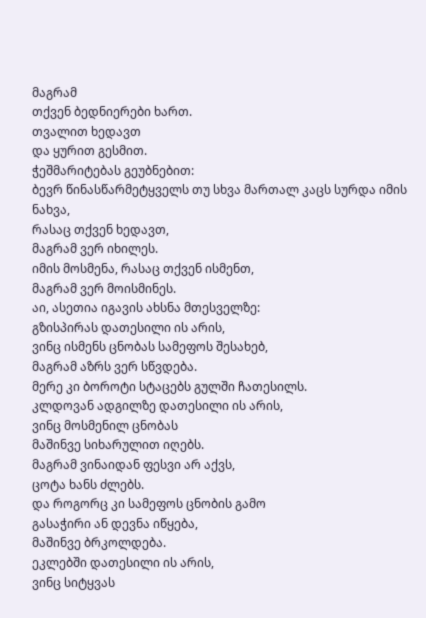მაგრამ
თქვენ ბედნიერები ხართ.
თვალით ხედავთ
და ყურით გესმით.
ჭეშმარიტებას გეუბნებით:
ბევრ წინასწარმეტყველს თუ სხვა მართალ კაცს სურდა იმის ნახვა,
რასაც თქვენ ხედავთ,
მაგრამ ვერ იხილეს.
იმის მოსმენა, რასაც თქვენ ისმენთ,
მაგრამ ვერ მოისმინეს.
აი, ასეთია იგავის ახსნა მთესველზე:
გზისპირას დათესილი ის არის,
ვინც ისმენს ცნობას სამეფოს შესახებ,
მაგრამ აზრს ვერ სწვდება.
მერე კი ბოროტი სტაცებს გულში ჩათესილს.
კლდოვან ადგილზე დათესილი ის არის,
ვინც მოსმენილ ცნობას
მაშინვე სიხარულით იღებს.
მაგრამ ვინაიდან ფესვი არ აქვს,
ცოტა ხანს ძლებს.
და როგორც კი სამეფოს ცნობის გამო
გასაჭირი ან დევნა იწყება,
მაშინვე ბრკოლდება.
ეკლებში დათესილი ის არის,
ვინც სიტყვას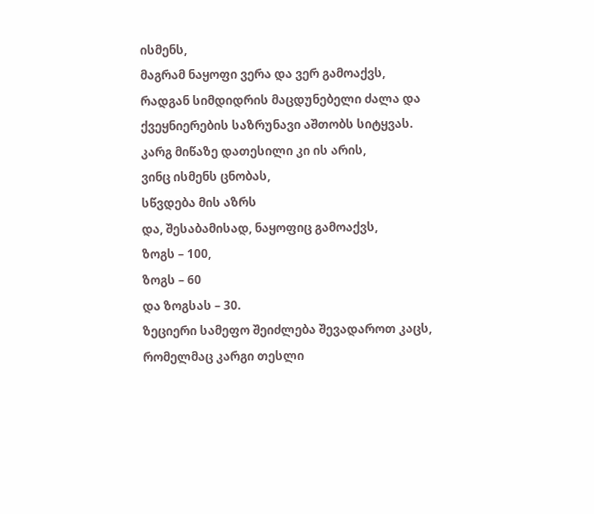ისმენს,
მაგრამ ნაყოფი ვერა და ვერ გამოაქვს,
რადგან სიმდიდრის მაცდუნებელი ძალა და ქვეყნიერების საზრუნავი აშთობს სიტყვას.
კარგ მიწაზე დათესილი კი ის არის,
ვინც ისმენს ცნობას,
სწვდება მის აზრს
და, შესაბამისად, ნაყოფიც გამოაქვს,
ზოგს – 100,
ზოგს – 60
და ზოგსას – 30.
ზეციერი სამეფო შეიძლება შევადაროთ კაცს,
რომელმაც კარგი თესლი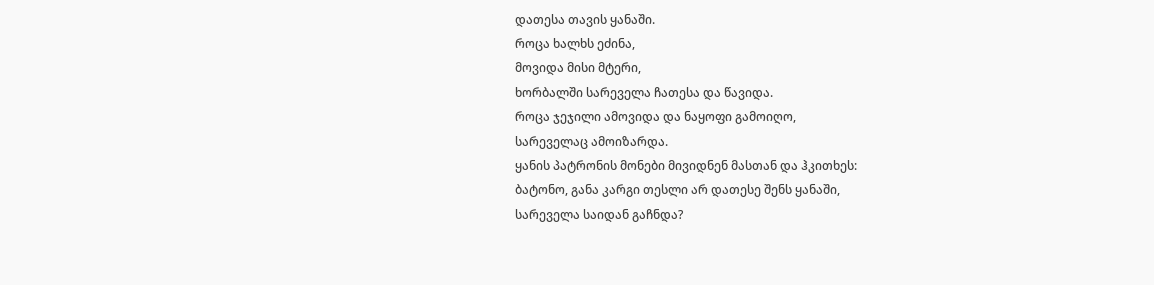დათესა თავის ყანაში.
როცა ხალხს ეძინა,
მოვიდა მისი მტერი,
ხორბალში სარეველა ჩათესა და წავიდა.
როცა ჯეჯილი ამოვიდა და ნაყოფი გამოიღო,
სარეველაც ამოიზარდა.
ყანის პატრონის მონები მივიდნენ მასთან და ჰკითხეს:
ბატონო, განა კარგი თესლი არ დათესე შენს ყანაში,
სარეველა საიდან გაჩნდა?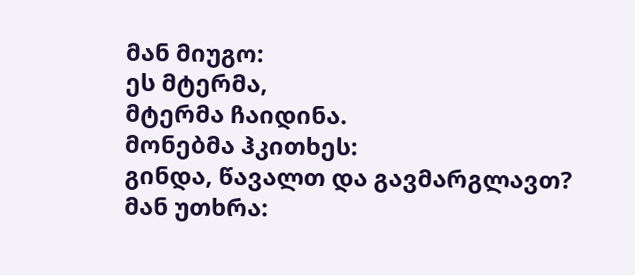მან მიუგო:
ეს მტერმა,
მტერმა ჩაიდინა.
მონებმა ჰკითხეს:
გინდა, წავალთ და გავმარგლავთ?
მან უთხრა: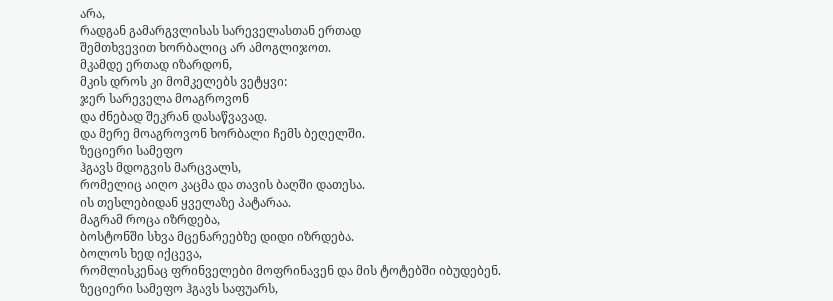არა,
რადგან გამარგვლისას სარეველასთან ერთად
შემთხვევით ხორბალიც არ ამოგლიჯოთ.
მკამდე ერთად იზარდონ,
მკის დროს კი მომკელებს ვეტყვი:
ჯერ სარეველა მოაგროვონ
და ძნებად შეკრან დასაწვავად.
და მერე მოაგროვონ ხორბალი ჩემს ბეღელში.
ზეციერი სამეფო
ჰგავს მდოგვის მარცვალს,
რომელიც აიღო კაცმა და თავის ბაღში დათესა.
ის თესლებიდან ყველაზე პატარაა.
მაგრამ როცა იზრდება,
ბოსტონში სხვა მცენარეებზე დიდი იზრდება.
ბოლოს ხედ იქცევა,
რომლისკენაც ფრინველები მოფრინავენ და მის ტოტებში იბუდებენ.
ზეციერი სამეფო ჰგავს საფუარს,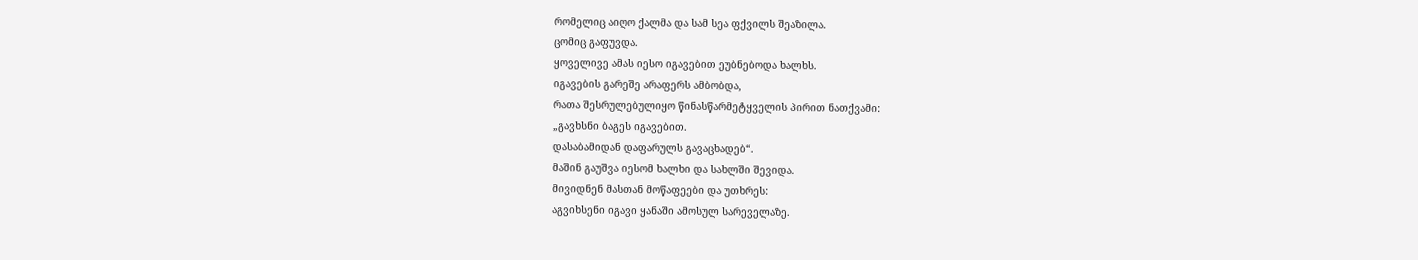რომელიც აიღო ქალმა და სამ სეა ფქვილს შეაზილა.
ცომიც გაფუვდა.
ყოველივე ამას იესო იგავებით ეუბნებოდა ხალხს.
იგავების გარეშე არაფერს ამბობდა,
რათა შესრულებულიყო წინასწარმეტყველის პირით ნათქვამი:
„გავხსნი ბაგეს იგავებით.
დასაბამიდან დაფარულს გავაცხადებ“.
მაშინ გაუშვა იესომ ხალხი და სახლში შევიდა.
მივიდნენ მასთან მოწაფეები და უთხრეს:
აგვიხსენი იგავი ყანაში ამოსულ სარეველაზე.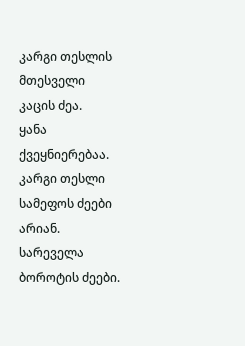კარგი თესლის მთესველი
კაცის ძეა.
ყანა ქვეყნიერებაა.
კარგი თესლი
სამეფოს ძეები არიან.
სარეველა ბოროტის ძეები.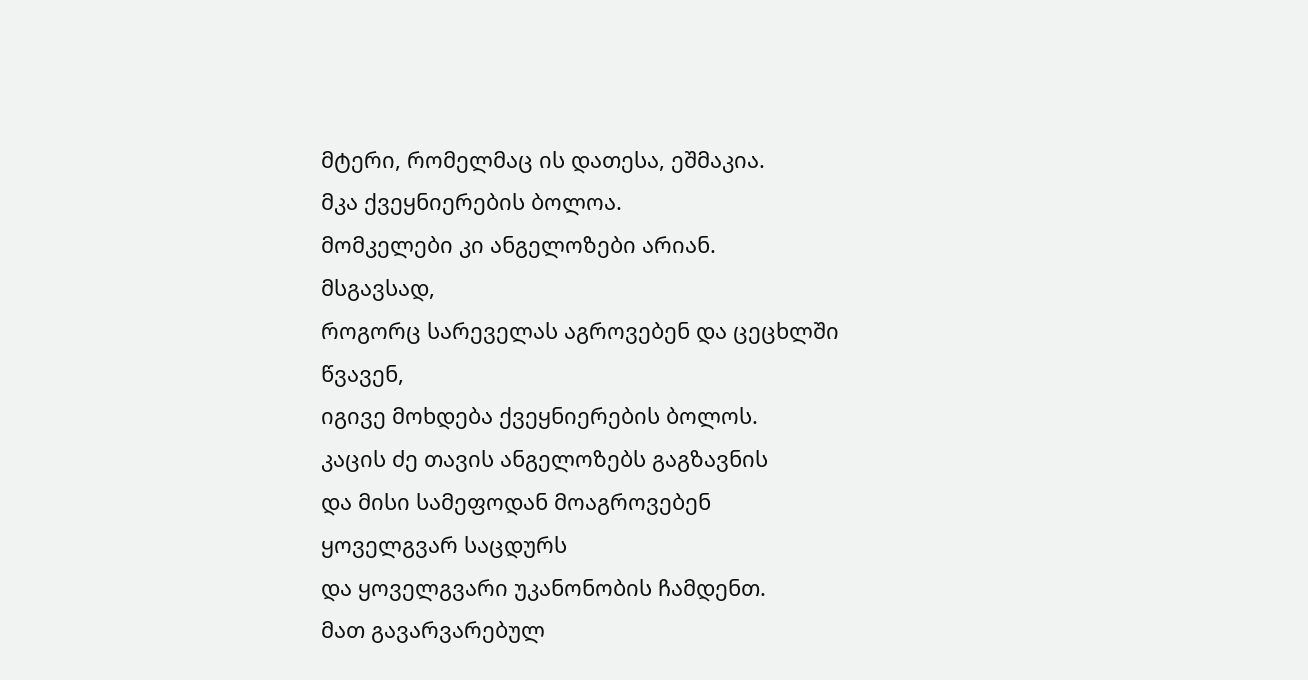მტერი, რომელმაც ის დათესა, ეშმაკია.
მკა ქვეყნიერების ბოლოა.
მომკელები კი ანგელოზები არიან.
მსგავსად,
როგორც სარეველას აგროვებენ და ცეცხლში წვავენ,
იგივე მოხდება ქვეყნიერების ბოლოს.
კაცის ძე თავის ანგელოზებს გაგზავნის
და მისი სამეფოდან მოაგროვებენ ყოველგვარ საცდურს
და ყოველგვარი უკანონობის ჩამდენთ.
მათ გავარვარებულ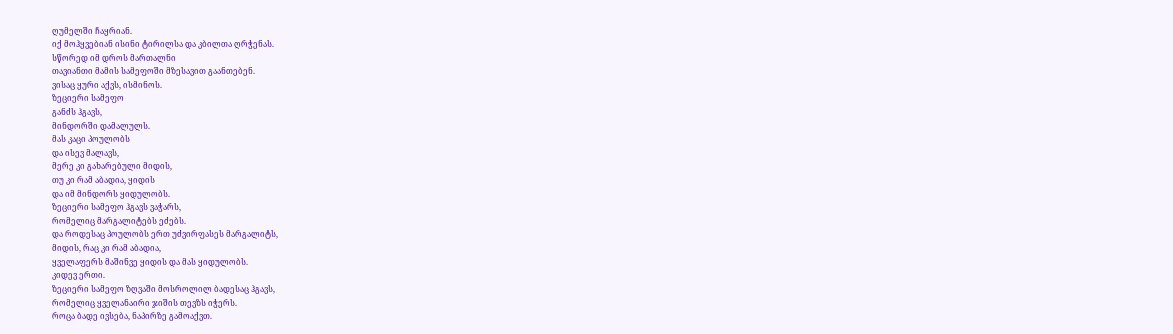ღუმელში ჩაყრიან.
იქ მოჰყვებიან ისინი ტირილსა და კბილთა ღრჭენას.
სწორედ იმ დროს მართალნი
თავიანთი მამის სამეფოში მზესავით გაანთებენ.
ვისაც ყური აქვს, ისმინოს.
ზეციერი სამეფო
განძს ჰგავს,
მინდორში დამალულს.
მას კაცი პოულობს
და ისევ მალავს,
მერე კი გახარებული მიდის,
თუ კი რამ აბადია, ყიდის
და იმ მინდორს ყიდულობს.
ზეციერი სამეფო ჰგავს ვაჭარს,
რომელიც მარგალიტებს ეძებს.
და როდესაც პოულობს ერთ უძვირფასეს მარგალიტს,
მიდის, რაც კი რამ აბადია,
ყველაფერს მაშინვე ყიდის და მას ყიდულობს.
კიდევ ერთი.
ზეციერი სამეფო ზღვაში მოსროლილ ბადესაც ჰგავს,
რომელიც ყველანაირი ჯიშის თევზს იჭერს.
როცა ბადე ივსება, ნაპირზე გამოაქვთ.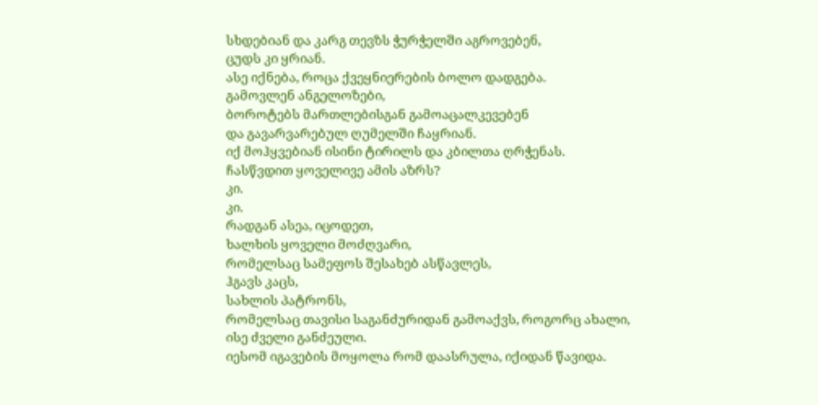სხდებიან და კარგ თევზს ჭურჭელში აგროვებენ,
ცუდს კი ყრიან.
ასე იქნება, როცა ქვეყნიერების ბოლო დადგება.
გამოვლენ ანგელოზები,
ბოროტებს მართლებისგან გამოაცალკევებენ
და გავარვარებულ ღუმელში ჩაყრიან.
იქ მოჰყვებიან ისინი ტირილს და კბილთა ღრჭენას.
ჩასწვდით ყოველივე ამის აზრს?
კი.
კი.
რადგან ასეა, იცოდეთ,
ხალხის ყოველი მოძღვარი,
რომელსაც სამეფოს შესახებ ასწავლეს,
ჰგავს კაცს,
სახლის პატრონს,
რომელსაც თავისი საგანძურიდან გამოაქვს, როგორც ახალი,
ისე ძველი განძეული.
იესომ იგავების მოყოლა რომ დაასრულა, იქიდან წავიდა.